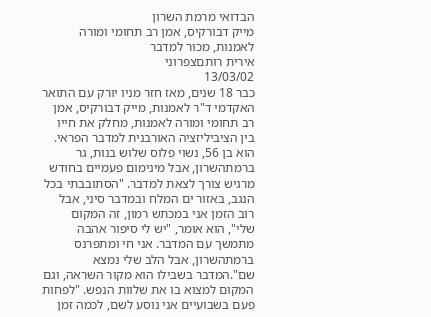הבדואי מרמת השרון
מייק דבורקיס, אמן רב תחומי ומורה לאמנות, מכור למדבר
אירית רותםצפרוני
13/03/02
כבר 18 שנים, מאז חזר מניו יורק עם התואר האקדמי ד"ר לאמנות, מייק דבורקיס, אמן רב תחומי ומורה לאמנות, מחלק את חייו בין הציביליזציה האורבנית למדבר הפראי. הוא בן 56, נשוי פלוס שלוש בנות, גר ברמתהשרון, אבל מינימום פעמיים בחודש מרגיש צורך לצאת למדבר. "הסתובבתי בכל הנגב, באזור ים המלח ובמדבר סיני, אבל רוב הזמן אני במכתש רמון, זה המקום שלי", הוא אומר, "יש לי סיפור אהבה מתמשך עם המדבר. אני חי ומתפרנס ברמתהשרון, אבל הלב שלי נמצא שם".המדבר בשבילו הוא מקור השראה, וגם המקום למצוא בו את שלוות הנפש. "לפחות פעם בשבועיים אני נוסע לשם, לכמה זמן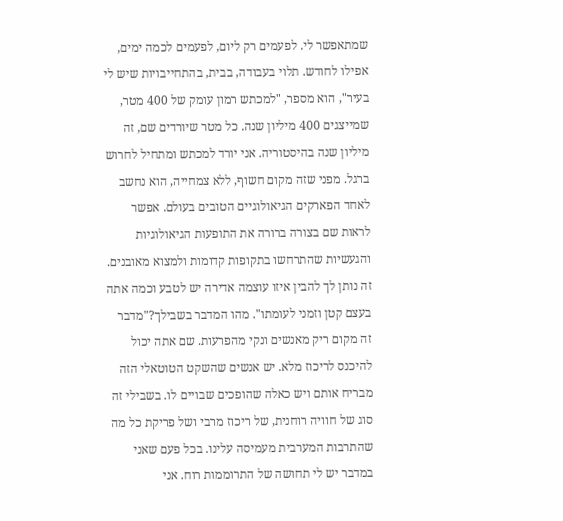שמתאפשר לי. לפעמים רק ליום, לפעמים לכמה ימים, אפילו לחודש. תלוי בעבודה, בבית, בהתחייבויות שיש לי בעיר", הוא מספר, "למכתש רמון עומק של 400 מטר, שמייצגים 400 מיליון שנה. כל מטר שיורדים שם, זה מיליון שנה בהיסטוריה. אני יורד למכתש ומתחיל לחרוש ברגל. מפני שזה מקום חשוף, ללא צמחייה, הוא נחשב לאחד הפארקים הגיאולוגיים הטובים בעולם. אפשר לראות שם בצורה ברורה את התופעות הגיאולוגיות והגעשיות שהתרחשו בתקופות קדומות ולמצוא מאובנים. זה נותן לך להבין איזו עוצמה אדירה יש לטבע וכמה אתה בעצם קטן וזמני לעומתו". מהו המדבר בשבילך?"מדבר זה מקום ריק מאנשים ונקי מהפרעות. שם אתה יכול להיכנס לריכוז מלא. יש אנשים שהשקט הטוטאלי הזה מבריח אותם ויש כאלה שהופכים שבויים לו. בשבילי זה סוג של חוויה רוחנית, של ריכוז מרבי ושל פריקת כל מה שהתרבות המערבית מעמיסה עלינו. בכל פעם שאני במדבר יש לי תחושה של התרוממות רוח. אני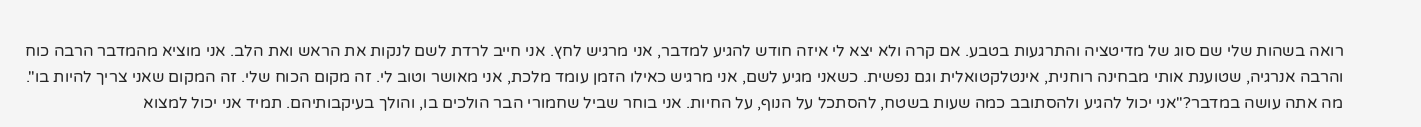רואה בשהות שלי שם סוג של מדיטציה והתרגעות בטבע. אם קרה ולא יצא לי איזה חודש להגיע למדבר, אני מרגיש לחץ. אני חייב לרדת לשם לנקות את הראש ואת הלב. אני מוציא מהמדבר הרבה כוח והרבה אנרגיה, שטוענת אותי מבחינה רוחנית, אינטלקטואלית וגם נפשית. כשאני מגיע לשם, אני מרגיש כאילו הזמן עומד מלכת, אני מאושר וטוב לי. זה מקום הכוח שלי. זה המקום שאני צריך להיות בו". מה אתה עושה במדבר?"אני יכול להגיע ולהסתובב כמה שעות בשטח, להסתכל על הנוף, על החיות. אני בוחר שביל שחמורי הבר הולכים בו, והולך בעיקבותיהם. תמיד אני יכול למצוא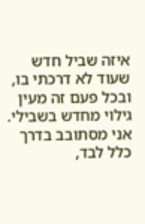איזה שביל חדש שעוד לא דרכתי בו, ובכל פעם זה מעין גילוי מחדש בשבילי. אני מסתובב בדרך כלל לבד,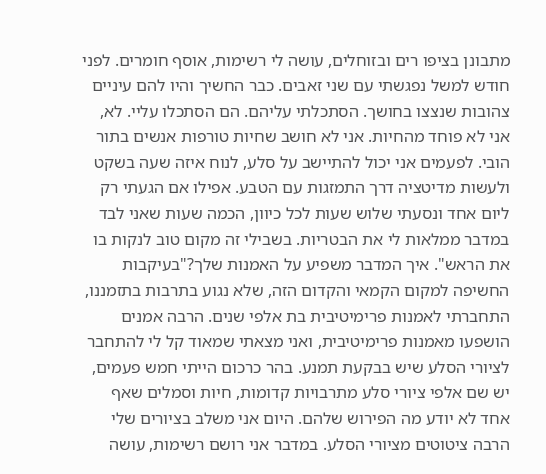מתבונן בציפו רים ובזוחלים, עושה לי רשימות, אוסף חומרים. לפני חודש למשל נפגשתי עם שני זאבים. כבר החשיך והיו להם עיניים צהובות שנצצו בחושך. הסתכלתי עליהם. הם הסתכלו עליי. לא, אני לא פוחד מהחיות. אני לא חושב שחיות טורפות אנשים בתור הובי. לפעמים אני יכול להתיישב על סלע, לנוח איזה שעה בשקט ולעשות מדיטציה דרך התמזגות עם הטבע. אפילו אם הגעתי רק ליום אחד ונסעתי שלוש שעות לכל כיוון, הכמה שעות שאני לבד במדבר ממלאות לי את הבטריות. בשבילי זה מקום טוב לנקות בו את הראש". איך המדבר משפיע על האמנות שלך?"בעיקבות החשיפה למקום הקמאי והקדום הזה, שלא נגוע בתרבות בתזמננו, התחברתי לאמנות פרימיטיבית בת אלפי שנים. הרבה אמנים הושפעו מאמנות פרימיטיבית, ואני מצאתי שמאוד קל לי להתחבר לציורי הסלע שיש בבקעת תמנע. בהר כרכום הייתי חמש פעמים, יש שם אלפי ציורי סלע מתרבויות קדומות, חיות וסמלים שאף אחד לא יודע מה הפירוש שלהם. היום אני משלב בציורים שלי הרבה ציטוטים מציורי הסלע. במדבר אני רושם רשימות, עושה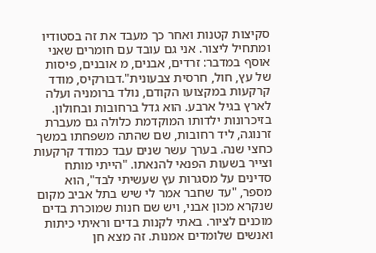סקיצות קטנות ואחר כך מעבד את זה בסטודיו ומתחיל ליצור. אני גם עובד עם חומרים שאני אוסף במדבר: זרדים, אבנים, מ אובנים, פיסות של עץ, חול, חרסית צבעונית".דבורקיס, מודד קרקעות במקצועו הקודם, נולד ברומניה ועלה לארץ בגיל ארבע. הוא גדל ברחובות ובחולון. בזיכרונות ילדותו המוקדמת כלולה גם מעברת זרנוגה, ליד רחובות, שם שהתה משפחתו במשך כחצי שנה. בערך עשר שנים עבד כמודד קרקעות וצייר בשעות הפנאי להנאתו. "הייתי מותח סדינים על מסגרות עץ שעשיתי לבד", הוא מספר, "עד שחבר אמר לי שיש בתל אביב מקום שנקרא מכון אבני, ויש שם חנות שמוכרת בדים מוכנים לציור. באתי לקנות בדים וראיתי כיתות ואנשים שלומדים אמנות. זה מצא חן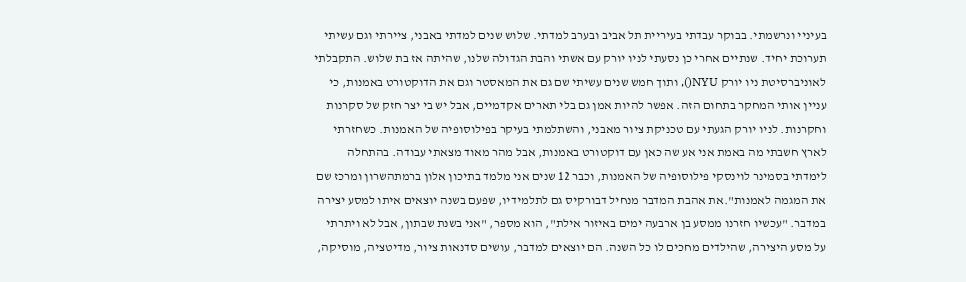בעיניי ונרשמתי. בבוקר עבדתי בעיריית תל אביב ובערב למדתי. שלוש שנים למדתי באבני, ציירתי וגם עשיתי תערוכת יחיד. שנתיים אחרי כן נסעתי לניו יורק עם אשתי והבת הגדולה שלנו, שהיתה אז בת שלוש. התקבלתי לאוניברסיטת ניו יורק NYU(), ותוך חמש שנים עשיתי שם גם את המאסטר וגם את הדוקטורט באמנות, כי עניין אותי המחקר בתחום הזה. אפשר להיות אמן גם בלי תארים אקדמיים, אבל יש בי יצר חזק של סקרנות וחקרנות. לניו יורק הגעתי עם טכניקת ציור מאבני, והשתלמתי בעיקר בפילוסופיה של האמנות. כשחזרתי לארץ חשבתי מה באמת אני אע שה כאן עם דוקטורט באמנות, אבל מהר מאוד מצאתי עבודה. בהתחלה לימדתי בסמינר לוינסקי פילוסופיה של האמנות, וכבר 12 שנים אני מלמד בתיכון אלון ברמתהשרון ומרכז שם את המגמה לאמנות".את אהבת המדבר מנחיל דבורקיס גם לתלמידיו, שפעם בשנה יוצאים איתו למסע יצירה במדבר. "עכשיו חזרנו ממסע בן ארבעה ימים באיזור אילת", הוא מספר, "אני בשנת שבתון, אבל לא ויתרתי על מסע היצירה, שהילדים מחכים לו כל השנה. הם יוצאים למדבר, עושים סדנאות ציור, מדיטציה, מוסיקה,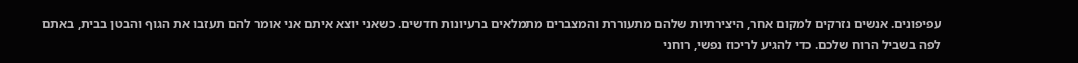עפיפונים. אנשים נזרקים למקום אחר, היצירתיות שלהם מתעוררת והמצברים מתמלאים ברעיונות חדשים. כשאני יוצא איתם אני אומר להם תעזבו את הגוף והבטן בבית, באתם לפה בשביל הרוח שלכם. כדי להגיע לריכוז נפשי, רוחני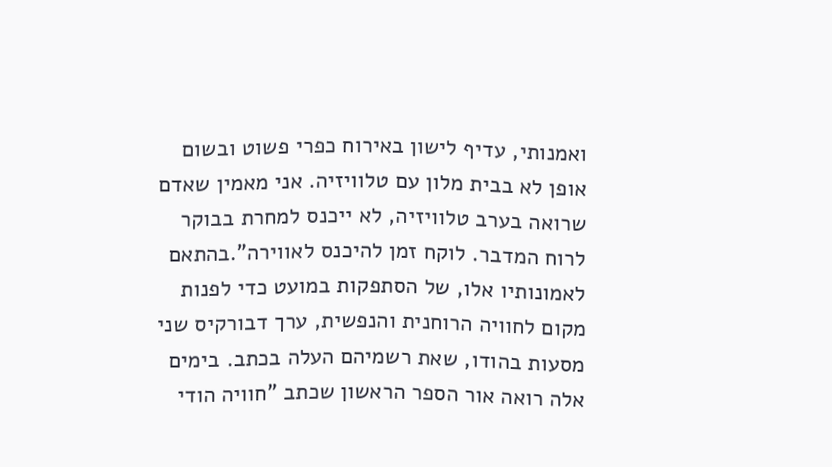ואמנותי, עדיף לישון באירוח כפרי פשוט ובשום אופן לא בבית מלון עם טלוויזיה. אני מאמין שאדם שרואה בערב טלוויזיה, לא ייכנס למחרת בבוקר לרוח המדבר. לוקח זמן להיכנס לאווירה".בהתאם לאמונותיו אלו, של הסתפקות במועט כדי לפנות מקום לחוויה הרוחנית והנפשית, ערך דבורקיס שני מסעות בהודו, שאת רשמיהם העלה בכתב. בימים אלה רואה אור הספר הראשון שכתב "חוויה הודי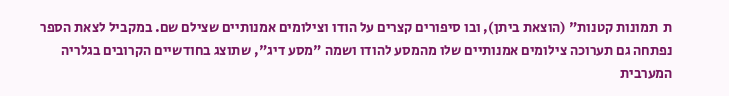ת  תמונות קטנות" (הוצאת ביתן), ובו סיפורים קצרים על הודו וצילומים אמנותיים שצילם שם. במקביל לצאת הספר נפתחה גם תערוכה צילומים אמנותיים שלו מהמסע להודו ושמה "מסע דיג", שתוצג בחודשיים הקרובים בגלריה המערבית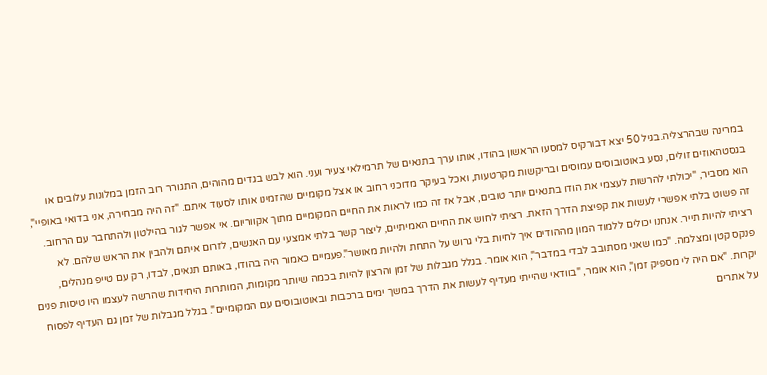במרינה שבהרצליה.בגיל 50 יצא דבורקיס למסעו הראשון בהודו, אותו ערך בתנאים של תרמילאי צעיר ועני. הוא לבש בגדים מהוהים, התגורר רוב הזמן במלונות עלובים או בגסטהאוזים זולים, נסע באוטובוסים עמוסים ובריקשות מקרטעות, ואכל בעיקר מדוכני רחוב או אצל מקומיים שהזמינו אותו לסעוד איתם. "זה היה מבחירה, אני בדואי באופיי", הוא מסביר, "יכולתי להרשות לעצמי את הודו בתנאים יותר טובים, אבל אז זה כמו לראות את החיים המקומיים מתוך אקווריום. אי אפשר לגור בהילטון ולהתחבר עם הרחוב. זה פשוט בלתי אפשרי לעשות את קפיצת הדרך הזאת. רציתי לחוש את החיים האמיתיים, ליצור קשר בלתי אמצעי עם האנשים, לזרום איתם ולהבין את הראש שלהם. לא רציתי להיות תייר. אנחנו יכולים ללמוד המון מההודים איך לחיות בלי גרוש על התחת ולהיות מאושר".פעמיים כאמור היה בהודו, באותם תנאים, לבדו, רק עם טייפ מנהלים, פנקס קטן ומצלמה. "כמו שאני מסתובב לבדי במדבר", הוא אומר. בגלל מגבלות של זמן והרצון להיות בכמה שיותר מקומות, המותרות היחידות שהרשה לעצמו היו טיסות פנים יקרות. "אם היה לי מספיק זמן", הוא אומר, "בוודאי שהייתי מעדיף לעשות את הדרך במשך ימים ברכבות ובאוטובוסים עם המקומיים". בגלל מגבלות של זמן גם העדיף לפסוח על אתרים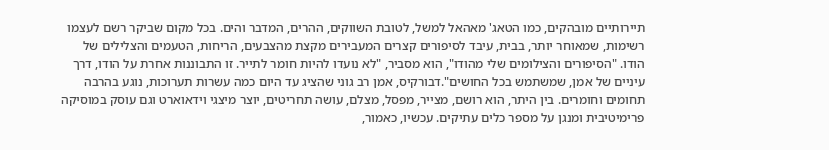תיירותיים מובהקים, כמו הטאג' מאהאל למשל, לטובת השווקים, ההרים, המדבר והים. בכל מקום שביקר רשם לעצמו רשימות, שמאוחר יותר, בבית, עיבד לסיפורים קצרים המעבירים מקצת מהצבעים, הריחות, הטעמים והצלילים של הודו. "הסיפורים והצילומים שלי מהודו", הוא מסביר, "לא נועדו להיות חומר לתייר. זו התבוננות אחרת על הודו, דרך עיניים של אמן, שמשתמש בכל החושים".דבורקיס, אמן רב גוני שהציג עד היום כמה עשרות תערוכות, נוגע בהרבה תחומים וחומרים. בין היתר, הוא רושם, מצייר, מפסל, מצלם, עושה תחריטים, יוצר מיצגי וידאוארט וגם עוסק במוסיקה פרימיטיבית ומנגן על מספר כלים עתיקים. עכשיו, כאמור,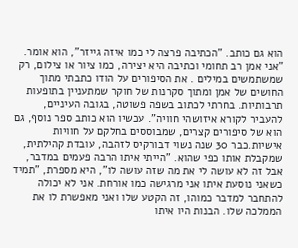הוא גם כותב. "הכתיבה פרצה לי כמו איזה גייזר", הוא אומר. "אני אמן רב תחומי וכתיבה היא יצירה, כמו ציור או צילום, רק שמשתמשים במילים . את הסיפורים על הודו כתבתי מתוך החושים של אמן ומתוך סקרנות של חוקר שמתעניין בתופעות תרבותיות. בחרתי לכתוב בשפה פשוטה, בגובה העיניים, להעביר לקורא איזושהי חוויה". עכשיו הוא כותב ספר נוסף, גם הוא של סיפורים קצרים, שמבוססים בחלקם על חוויות אישיות.כבר 30 שנה נשוי דבורקיס לזהבה, עובדת קהילתית, שמקבלת אותו כפי שהוא. "הייתי איתו הרבה פעמים במדבר, אבל זה לא עושה לי את מה שזה עושה לו", היא מספרת, "תמיד כשאני נוסעת איתו אני מרגישה כמו אורחת. אני לא יכולה להתחבר למדבר כמוהו, זה הקטע שלו ואני מאפשרת לו את הממלכה שלו. הבנות היו איתו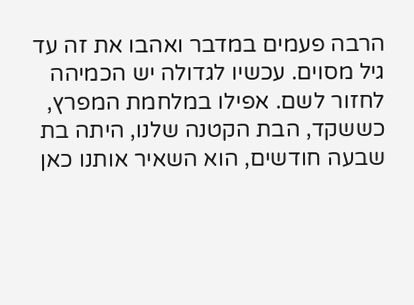הרבה פעמים במדבר ואהבו את זה עד גיל מסוים. עכשיו לגדולה יש הכמיהה לחזור לשם. אפילו במלחמת המפרץ, כששקד, הבת הקטנה שלנו, היתה בת שבעה חודשים, הוא השאיר אותנו כאן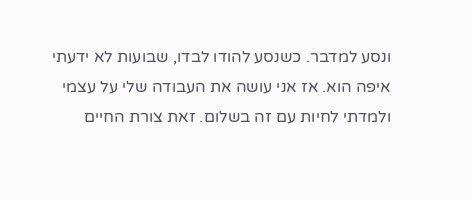ונסע למדבר. כשנסע להודו לבדו, שבועות לא ידעתי איפה הוא. אז אני עושה את העבודה שלי על עצמי ולמדתי לחיות עם זה בשלום. זאת צורת החיים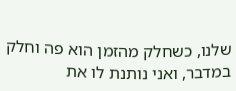שלנו, כשחלק מהזמן הוא פה וחלק במדבר, ואני נותנת לו את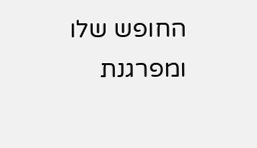החופש שלו ומפרגנת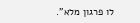לו פרגון מלא".